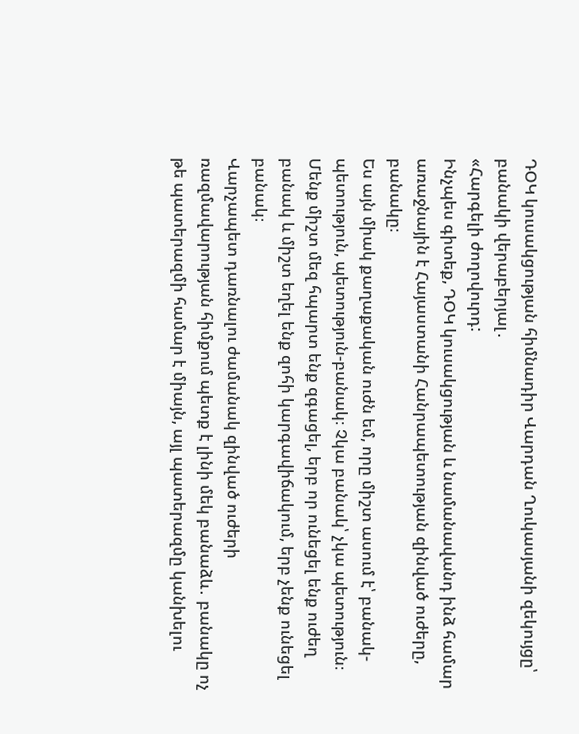ԴՕԿ կուսակցության հիմնադիր Վարդան Ղուկասյանի զեկույցը՝ բանակի վերաբերյալ․
«Հարգելի ժողովուրդ:
Ինչպես գիտեք, ԴՕԿ կուսակցության և նամանավանդ ինձ համար առաջնային է Հայաստանի Հանրապետության զինված ուժերը, բանակը։
Ես այն միակ քաղաքական ուժն եմ, որը միշտ ասում է՝ բանակ-պետություն, պետություն-բանակ։ Չկա բանակ՝ չկա պետություն։ Մենք միշտ մեզ հպարտ ենք զգացել, երբ որ ունեցել ենք ուժեղ բանակ և միշտ եղել ենք զոհի կարգավիճակում, երբ չենք ունեցել բանակ։
Վարչապետ դառնալու ժամանակ զինված ուժերի ռազմավարության հիմքում պետք է լինի մեկ բանաձև․ բանակը ոչ թե պատերազմի համար է միայն, այլ պատերազմը կանխելու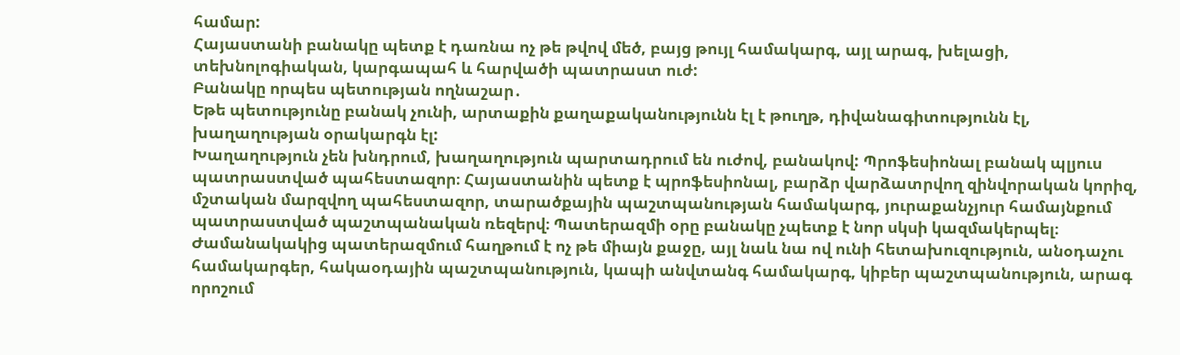համար:
Հայաստանի բանակը պետք է դառնա ոչ թե թվով մեծ, բայց թույլ համակարգ, այլ արագ, խելացի, տեխնոլոգիական, կարգապահ և հարվածի պատրաստ ուժ:
Բանակը որպես պետության ողնաշար․
Եթե պետությունը բանակ չունի, արտաքին քաղաքականությունն էլ է թուղթ, դիվանագիտությունն էլ, խաղաղության օրակարգն էլ:
Խաղաղություն չեն խնդրում, խաղաղություն պարտադրում են ուժով, բանակով: Պրոֆեսիոնալ բանակ պլյուս պատրաստված պահեստազոր։ Հայաստանին պետք է պրոֆեսիոնալ, բարձր վարձատրվող զինվորական կորիզ, մշտական մարզվող պահեստազոր, տարածքային պաշտպանության համակարգ, յուրաքանչյուր համայնքում պատրաստված պաշտպանական ռեզերվ։ Պատերազմի օրը բանակը չպետք է նոր սկսի կազմակերպել։
Ժամանակակից պատերազմում հաղթում է ոչ թե միայն քաջը, այլ նաև նա ով ունի հետախուզություն, անօդաչու համակարգեր, հակաօդային պաշտպանություն, կապի անվտանգ համակարգ, կիբեր պաշտպանություն, արագ որոշում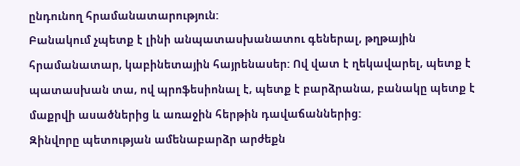ընդունող հրամանատարություն:
Բանակում չպետք է լինի անպատասխանատու գեներալ, թղթային հրամանատար, կաբինետային հայրենասեր: Ով վատ է ղեկավարել, պետք է պատասխան տա, ով պրոֆեսիոնալ է, պետք է բարձրանա, բանակը պետք է մաքրվի ասածներից և առաջին հերթին դավաճաններից:
Զինվորը պետության ամենաբարձր արժեքն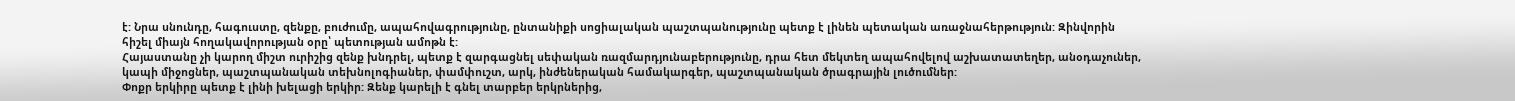է: Նրա սնունդը, հագուստը, զենքը, բուժումը, ապահովագրությունը, ընտանիքի սոցիալական պաշտպանությունը պետք է լինեն պետական առաջնահերթություն: Զինվորին հիշել միայն հողակավորության օրը՝ պետության ամոթն է:
Հայաստանը չի կարող միշտ ուրիշից զենք խնդրել, պետք է զարգացնել սեփական ռազմարդյունաբերությունը, դրա հետ մեկտեղ ապահովելով աշխատատեղեր, անօդաչուներ, կապի միջոցներ, պաշտպանական տեխնոլոգիաներ, փամփուշտ, արկ, ինժեներական համակարգեր, պաշտպանական ծրագրային լուծումներ:
Փոքր երկիրը պետք է լինի խելացի երկիր: Զենք կարելի է գնել տարբեր երկրներից,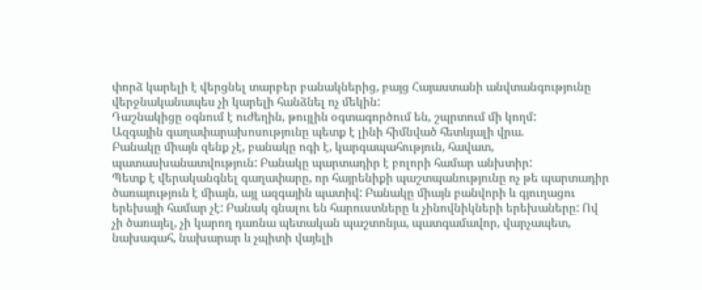փորձ կարելի է վերցնել տարբեր բանակներից, բայց Հայաստանի անվտանգությունը վերջնականապես չի կարելի հանձնել ոչ մեկին:
Դաշնակիցը օգնում է ուժեղին, թույլին օգտագործում են, շպրտում մի կողմ:
Ազգային գաղափարախոսությունը պետք է լինի հիմնված հետևյալի վրա.
Բանակը միայն զենք չէ, բանակը ոգի է, կարգապահություն, հավատ, պատասխանատվություն: Բանակը պարտադիր է բոլորի համար անխտիր:
Պետք է վերականգնել գաղափարը, որ հայրենիքի պաշտպանությունը ոչ թե պարտադիր ծառայություն է միայն, այլ ազգային պատիվ: Բանակը միայն բանվորի և գյուղացու երեխայի համար չէ: Բանակ գնալու են հարուստները և չինովնիկների երեխաները: Ով չի ծառայել, չի կարող դառնա պետական պաշտոնյա, պատգամավոր, վարչապետ, նախագահ, նախարար և չպիտի վայելի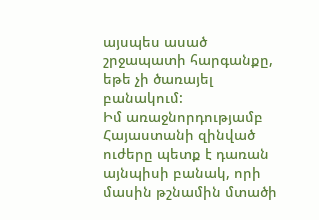այսպես ասած շրջապատի հարգանքը, եթե չի ծառայել բանակում:
Իմ առաջնորդությամբ Հայաստանի զինված ուժերը պետք է դառան այնպիսի բանակ, որի մասին թշնամին մտածի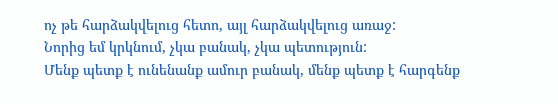ոչ թե հարձակվելուց հետո, այլ հարձակվելուց առաջ:
Նորից եմ կրկնում, չկա բանակ, չկա պետություն:
Մենք պետք է ունենանք ամուր բանակ, մենք պետք է հարգենք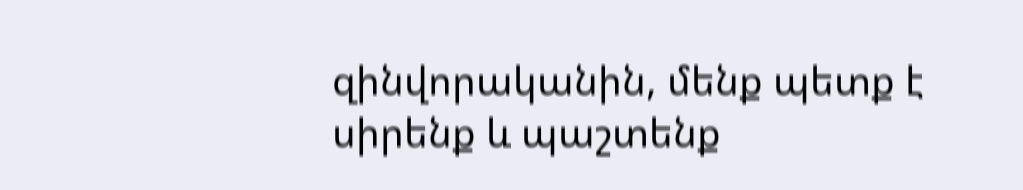զինվորականին, մենք պետք է սիրենք և պաշտենք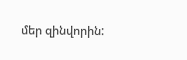մեր զինվորին: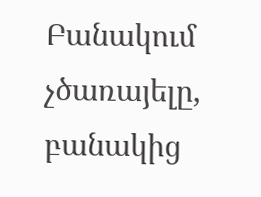Բանակում չծառայելը, բանակից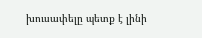խուսափելը պետք է լինի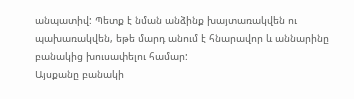անպատիվ: Պետք է նման անձինք խայտառակվեն ու պախառակվեն, եթե մարդ անում է հնարավոր և աննարինը բանակից խուսափելու համար:
Այսքանը բանակի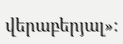վերաբերյալ»: